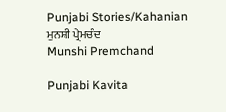Punjabi Stories/Kahanian
ਮੁਨਸ਼ੀ ਪ੍ਰੇਮਚੰਦ
Munshi Premchand

Punjabi Kavita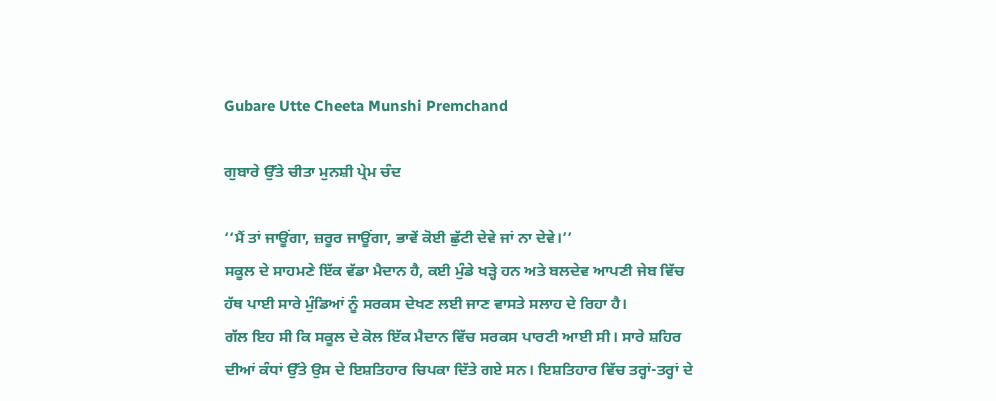Gubare Utte Cheeta Munshi Premchand

ਗੁਬਾਰੇ ਉੱਤੇ ਚੀਤਾ ਮੁਨਸ਼ੀ ਪ੍ਰੇਮ ਚੰਦ

‘‘ਮੈਂ ਤਾਂ ਜਾਊਂਗਾ, ਜ਼ਰੂਰ ਜਾਊਂਗਾ, ਭਾਵੇਂ ਕੋਈ ਛੁੱਟੀ ਦੇਵੇ ਜਾਂ ਨਾ ਦੇਵੇ।’’
ਸਕੂਲ ਦੇ ਸਾਹਮਣੇ ਇੱਕ ਵੱਡਾ ਮੈਦਾਨ ਹੈ, ਕਈ ਮੁੰਡੇ ਖੜ੍ਹੇ ਹਨ ਅਤੇ ਬਲਦੇਵ ਆਪਣੀ ਜੇਬ ਵਿੱਚ ਹੱਥ ਪਾਈ ਸਾਰੇ ਮੁੰਡਿਆਂ ਨੂੰ ਸਰਕਸ ਦੇਖਣ ਲਈ ਜਾਣ ਵਾਸਤੇ ਸਲਾਹ ਦੇ ਰਿਹਾ ਹੈ।
ਗੱਲ ਇਹ ਸੀ ਕਿ ਸਕੂਲ ਦੇ ਕੋਲ ਇੱਕ ਮੈਦਾਨ ਵਿੱਚ ਸਰਕਸ ਪਾਰਟੀ ਆਈ ਸੀ। ਸਾਰੇ ਸ਼ਹਿਰ ਦੀਆਂ ਕੰਧਾਂ ਉੱਤੇ ਉਸ ਦੇ ਇਸ਼ਤਿਹਾਰ ਚਿਪਕਾ ਦਿੱਤੇ ਗਏ ਸਨ। ਇਸ਼ਤਿਹਾਰ ਵਿੱਚ ਤਰ੍ਹਾਂ-ਤਰ੍ਹਾਂ ਦੇ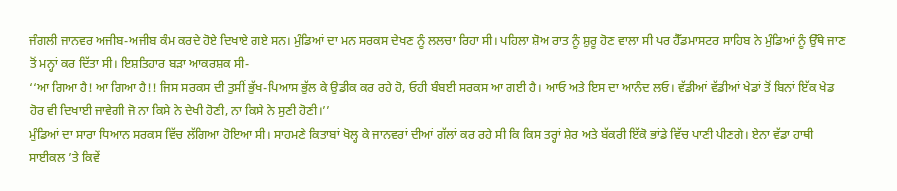ਜੰਗਲੀ ਜਾਨਵਰ ਅਜੀਬ-ਅਜੀਬ ਕੰਮ ਕਰਦੇ ਹੋਏ ਦਿਖਾਏ ਗਏ ਸਨ। ਮੁੰਡਿਆਂ ਦਾ ਮਨ ਸਰਕਸ ਦੇਖਣ ਨੂੰ ਲਲਚਾ ਰਿਹਾ ਸੀ। ਪਹਿਲਾ ਸ਼ੋਅ ਰਾਤ ਨੂੰ ਸ਼ੁਰੂ ਹੋਣ ਵਾਲਾ ਸੀ ਪਰ ਹੈੱਡਮਾਸਟਰ ਸਾਹਿਬ ਨੇ ਮੁੰਡਿਆਂ ਨੂੰ ਉੱਥੇ ਜਾਣ ਤੋਂ ਮਨ੍ਹਾਂ ਕਰ ਦਿੱਤਾ ਸੀ। ਇਸ਼ਤਿਹਾਰ ਬੜਾ ਆਕਰਸ਼ਕ ਸੀ-
‘‘ਆ ਗਿਆ ਹੈ! ਆ ਗਿਆ ਹੈ!! ਜਿਸ ਸਰਕਸ ਦੀ ਤੁਸੀਂ ਭੁੱਖ-ਪਿਆਸ ਭੁੱਲ ਕੇ ਉਡੀਕ ਕਰ ਰਹੇ ਹੋ, ਓਹੀ ਬੰਬਈ ਸਰਕਸ ਆ ਗਈ ਹੈ। ਆਓ ਅਤੇ ਇਸ ਦਾ ਆਨੰਦ ਲਓ। ਵੱਡੀਆਂ ਵੱਡੀਆਂ ਖੇਡਾਂ ਤੋਂ ਬਿਨਾਂ ਇੱਕ ਖੇਡ ਹੋਰ ਵੀ ਦਿਖਾਈ ਜਾਵੇਗੀ ਜੋ ਨਾ ਕਿਸੇ ਨੇ ਦੇਖੀ ਹੋਣੀ, ਨਾ ਕਿਸੇ ਨੇ ਸੁਣੀ ਹੋਣੀ।’’
ਮੁੰਡਿਆਂ ਦਾ ਸਾਰਾ ਧਿਆਨ ਸਰਕਸ ਵਿੱਚ ਲੱਗਿਆ ਹੋਇਆ ਸੀ। ਸਾਹਮਣੇ ਕਿਤਾਬਾਂ ਖੋਲ੍ਹ ਕੇ ਜਾਨਵਰਾਂ ਦੀਆਂ ਗੱਲਾਂ ਕਰ ਰਹੇ ਸੀ ਕਿ ਕਿਸ ਤਰ੍ਹਾਂ ਸ਼ੇਰ ਅਤੇ ਬੱਕਰੀ ਇੱਕੋ ਭਾਂਡੇ ਵਿੱਚ ਪਾਣੀ ਪੀਣਗੇ। ਏਨਾ ਵੱਡਾ ਹਾਥੀ ਸਾਈਕਲ ’ਤੇ ਕਿਵੇਂ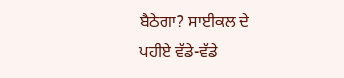ਬੈਠੇਗਾ? ਸਾਈਕਲ ਦੇ ਪਹੀਏ ਵੱਡੇ-ਵੱਡੇ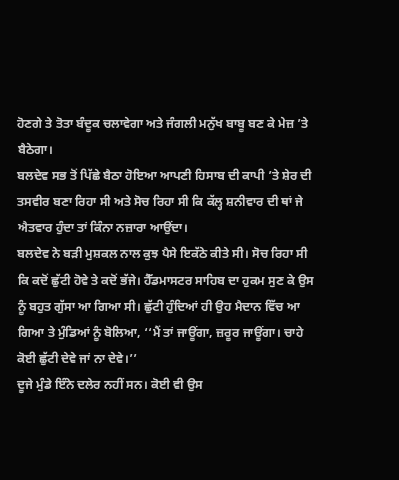ਹੋਣਗੇ ਤੇ ਤੋਤਾ ਬੰਦੂਕ ਚਲਾਵੇਗਾ ਅਤੇ ਜੰਗਲੀ ਮਨੁੱਖ ਬਾਬੂ ਬਣ ਕੇ ਮੇਜ਼ ’ਤੇ ਬੈਠੇਗਾ।
ਬਲਦੇਵ ਸਭ ਤੋਂ ਪਿੱਛੇ ਬੈਠਾ ਹੋਇਆ ਆਪਣੀ ਹਿਸਾਬ ਦੀ ਕਾਪੀ ’ਤੇ ਸ਼ੇਰ ਦੀ ਤਸਵੀਰ ਬਣਾ ਰਿਹਾ ਸੀ ਅਤੇ ਸੋਚ ਰਿਹਾ ਸੀ ਕਿ ਕੱਲ੍ਹ ਸ਼ਨੀਵਾਰ ਦੀ ਥਾਂ ਜੇ ਐਤਵਾਰ ਹੁੰਦਾ ਤਾਂ ਕਿੰਨਾ ਨਜ਼ਾਰਾ ਆਉਂਦਾ।
ਬਲਦੇਵ ਨੇ ਬੜੀ ਮੁਸ਼ਕਲ ਨਾਲ ਕੁਝ ਪੈਸੇ ਇਕੱਠੇ ਕੀਤੇ ਸੀ। ਸੋਚ ਰਿਹਾ ਸੀ ਕਿ ਕਦੋਂ ਛੁੱਟੀ ਹੋਵੇ ਤੇ ਕਦੋਂ ਭੱਜੇ। ਹੈੱਡਮਾਸਟਰ ਸਾਹਿਬ ਦਾ ਹੁਕਮ ਸੁਣ ਕੇ ਉਸ ਨੂੰ ਬਹੁਤ ਗੁੱਸਾ ਆ ਗਿਆ ਸੀ। ਛੁੱਟੀ ਹੁੰਦਿਆਂ ਹੀ ਉਹ ਮੈਦਾਨ ਵਿੱਚ ਆ ਗਿਆ ਤੇ ਮੁੰਡਿਆਂ ਨੂੰ ਬੋਲਿਆ, ‘‘ਮੈਂ ਤਾਂ ਜਾਊਂਗਾ, ਜ਼ਰੂਰ ਜਾਊਂਗਾ। ਚਾਹੇ ਕੋਈ ਛੁੱਟੀ ਦੇਵੇ ਜਾਂ ਨਾ ਦੇਵੇ।’’
ਦੂਜੇ ਮੁੰਡੇ ਇੰਨੇ ਦਲੇਰ ਨਹੀਂ ਸਨ। ਕੋਈ ਵੀ ਉਸ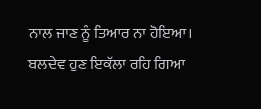ਨਾਲ ਜਾਣ ਨੂੰ ਤਿਆਰ ਨਾ ਹੋਇਆ। ਬਲਦੇਵ ਹੁਣ ਇਕੱਲਾ ਰਹਿ ਗਿਆ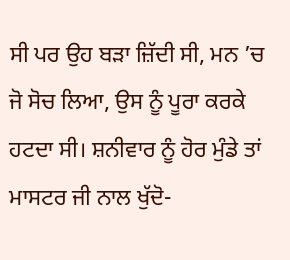ਸੀ ਪਰ ਉਹ ਬੜਾ ਜ਼ਿੱਦੀ ਸੀ, ਮਨ ’ਚ ਜੋ ਸੋਚ ਲਿਆ, ਉਸ ਨੂੰ ਪੂਰਾ ਕਰਕੇ ਹਟਦਾ ਸੀ। ਸ਼ਨੀਵਾਰ ਨੂੰ ਹੋਰ ਮੁੰਡੇ ਤਾਂ ਮਾਸਟਰ ਜੀ ਨਾਲ ਖੁੱਦੋ-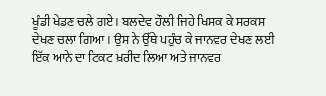ਖੂੰਡੀ ਖੇਡਣ ਚਲੇ ਗਏ। ਬਲਦੇਵ ਹੌਲੀ ਜਿਹੇ ਖਿਸਕ ਕੇ ਸਰਕਸ ਦੇਖਣ ਚਲਾ ਗਿਆ। ਉਸ ਨੇ ਉੱਥੇ ਪਹੁੰਚ ਕੇ ਜਾਨਵਰ ਦੇਖਣ ਲਈ ਇੱਕ ਆਨੇ ਦਾ ਟਿਕਟ ਖ਼ਰੀਦ ਲਿਆ ਅਤੇ ਜਾਨਵਰ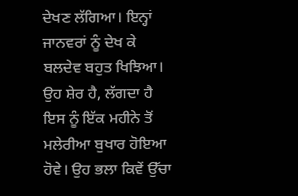ਦੇਖਣ ਲੱਗਿਆ। ਇਨ੍ਹਾਂ ਜਾਨਵਰਾਂ ਨੂੰ ਦੇਖ ਕੇ ਬਲਦੇਵ ਬਹੁਤ ਖਿਝਿਆ। ਉਹ ਸ਼ੇਰ ਹੈ, ਲੱਗਦਾ ਹੈ ਇਸ ਨੂੰ ਇੱਕ ਮਹੀਨੇ ਤੋਂ ਮਲੇਰੀਆ ਬੁਖਾਰ ਹੋਇਆ ਹੋਵੇ। ਉਹ ਭਲਾ ਕਿਵੇਂ ਉੱਚਾ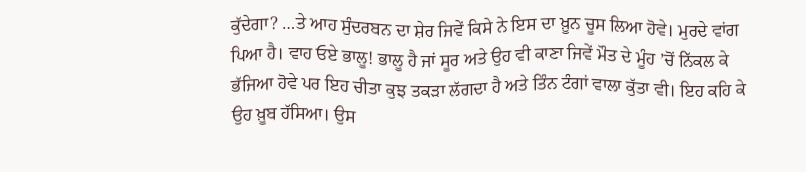ਕੁੱਦੇਗਾ? …ਤੇ ਆਹ ਸੁੰਦਰਬਨ ਦਾ ਸ਼ੇਰ ਜਿਵੇਂ ਕਿਸੇ ਨੇ ਇਸ ਦਾ ਖ਼ੂਨ ਚੂਸ ਲਿਆ ਹੋਵੇ। ਮੁਰਦੇ ਵਾਂਗ ਪਿਆ ਹੈ। ਵਾਹ ਓਏ ਭਾਲੂ! ਭਾਲੂ ਹੈ ਜਾਂ ਸੂਰ ਅਤੇ ਉਹ ਵੀ ਕਾਣਾ ਜਿਵੇਂ ਮੌਤ ਦੇ ਮੂੰਹ ’ਚੋਂ ਨਿੱਕਲ ਕੇ ਭੱਜਿਆ ਹੋਵੇ ਪਰ ਇਹ ਚੀਤਾ ਕੁਝ ਤਕੜਾ ਲੱਗਦਾ ਹੈ ਅਤੇ ਤਿੰਨ ਟੰਗਾਂ ਵਾਲਾ ਕੁੱਤਾ ਵੀ। ਇਹ ਕਹਿ ਕੇ ਉਹ ਖ਼ੂਬ ਹੱਸਿਆ। ਉਸ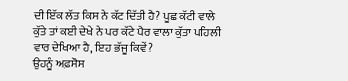ਦੀ ਇੱਕ ਲੱਤ ਕਿਸ ਨੇ ਕੱਟ ਦਿੱਤੀ ਹੈ? ਪੂਛ ਕੱਟੀ ਵਾਲੇ ਕੁੱਤੇ ਤਾਂ ਕਈ ਦੇਖੇ ਨੇ ਪਰ ਕੱਟੇ ਪੈਰ ਵਾਲਾ ਕੁੱਤਾ ਪਹਿਲੀ ਵਾਰ ਦੇਖਿਆ ਹੈ, ਇਹ ਭੱਜੂ ਕਿਵੇਂ?
ਉਹਨੂੰ ਅਫ਼ਸੋਸ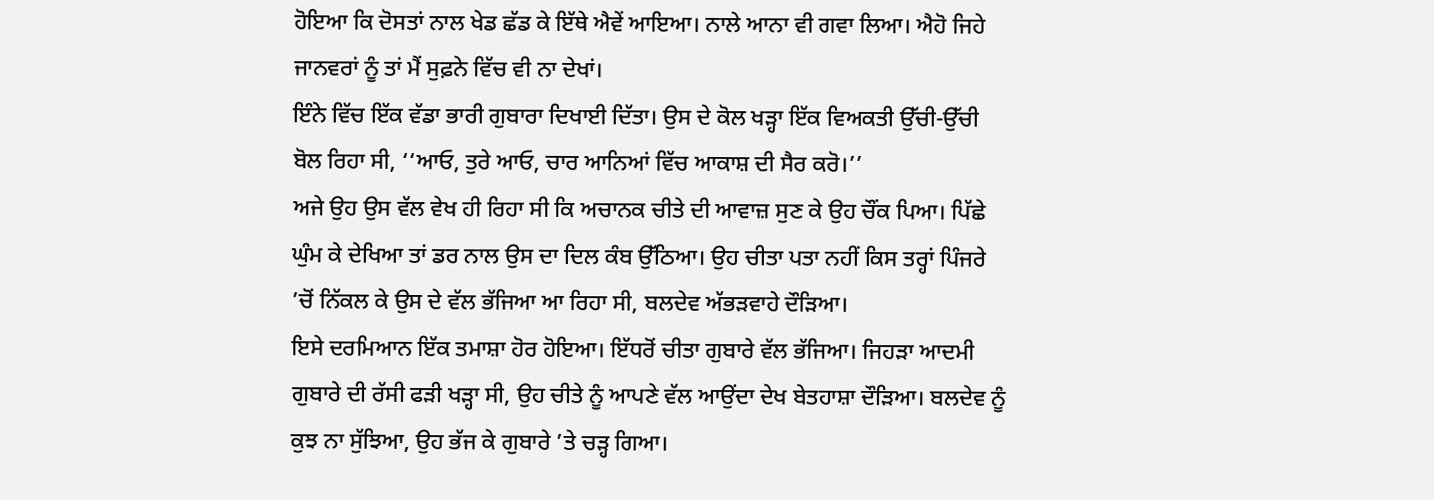ਹੋਇਆ ਕਿ ਦੋਸਤਾਂ ਨਾਲ ਖੇਡ ਛੱਡ ਕੇ ਇੱਥੇ ਐਵੇਂ ਆਇਆ। ਨਾਲੇ ਆਨਾ ਵੀ ਗਵਾ ਲਿਆ। ਐਹੋ ਜਿਹੇ ਜਾਨਵਰਾਂ ਨੂੰ ਤਾਂ ਮੈਂ ਸੁਫ਼ਨੇ ਵਿੱਚ ਵੀ ਨਾ ਦੇਖਾਂ।
ਇੰਨੇ ਵਿੱਚ ਇੱਕ ਵੱਡਾ ਭਾਰੀ ਗੁਬਾਰਾ ਦਿਖਾਈ ਦਿੱਤਾ। ਉਸ ਦੇ ਕੋਲ ਖੜ੍ਹਾ ਇੱਕ ਵਿਅਕਤੀ ਉੱਚੀ-ਉੱਚੀ ਬੋਲ ਰਿਹਾ ਸੀ, ‘‘ਆਓ, ਤੁਰੇ ਆਓ, ਚਾਰ ਆਨਿਆਂ ਵਿੱਚ ਆਕਾਸ਼ ਦੀ ਸੈਰ ਕਰੋ।’’
ਅਜੇ ਉਹ ਉਸ ਵੱਲ ਵੇਖ ਹੀ ਰਿਹਾ ਸੀ ਕਿ ਅਚਾਨਕ ਚੀਤੇ ਦੀ ਆਵਾਜ਼ ਸੁਣ ਕੇ ਉਹ ਚੌਂਕ ਪਿਆ। ਪਿੱਛੇ ਘੁੰਮ ਕੇ ਦੇਖਿਆ ਤਾਂ ਡਰ ਨਾਲ ਉਸ ਦਾ ਦਿਲ ਕੰਬ ਉੱਠਿਆ। ਉਹ ਚੀਤਾ ਪਤਾ ਨਹੀਂ ਕਿਸ ਤਰ੍ਹਾਂ ਪਿੰਜਰੇ ’ਚੋਂ ਨਿੱਕਲ ਕੇ ਉਸ ਦੇ ਵੱਲ ਭੱਜਿਆ ਆ ਰਿਹਾ ਸੀ, ਬਲਦੇਵ ਅੱਭੜਵਾਹੇ ਦੌੜਿਆ।
ਇਸੇ ਦਰਮਿਆਨ ਇੱਕ ਤਮਾਸ਼ਾ ਹੋਰ ਹੋਇਆ। ਇੱਧਰੋਂ ਚੀਤਾ ਗੁਬਾਰੇ ਵੱਲ ਭੱਜਿਆ। ਜਿਹੜਾ ਆਦਮੀ ਗੁਬਾਰੇ ਦੀ ਰੱਸੀ ਫੜੀ ਖੜ੍ਹਾ ਸੀ, ਉਹ ਚੀਤੇ ਨੂੰ ਆਪਣੇ ਵੱਲ ਆਉਂਦਾ ਦੇਖ ਬੇਤਹਾਸ਼ਾ ਦੌੜਿਆ। ਬਲਦੇਵ ਨੂੰ ਕੁਝ ਨਾ ਸੁੱਝਿਆ, ਉਹ ਭੱਜ ਕੇ ਗੁਬਾਰੇ ’ਤੇ ਚੜ੍ਹ ਗਿਆ।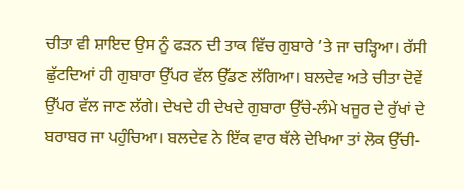ਚੀਤਾ ਵੀ ਸ਼ਾਇਦ ਉਸ ਨੂੰ ਫੜਨ ਦੀ ਤਾਕ ਵਿੱਚ ਗੁਬਾਰੇ ’ਤੇ ਜਾ ਚੜ੍ਹਿਆ। ਰੱਸੀ ਛੁੱਟਦਿਆਂ ਹੀ ਗੁਬਾਰਾ ਉੱਪਰ ਵੱਲ ਉੱਡਣ ਲੱਗਿਆ। ਬਲਦੇਵ ਅਤੇ ਚੀਤਾ ਦੋਵੇਂ ਉੱਪਰ ਵੱਲ ਜਾਣ ਲੱਗੇ। ਦੇਖਦੇ ਹੀ ਦੇਖਦੇ ਗੁਬਾਰਾ ਉੱਚੇ-ਲੰਮੇ ਖਜੂਰ ਦੇ ਰੁੱਖਾਂ ਦੇ ਬਰਾਬਰ ਜਾ ਪਹੁੰਚਿਆ। ਬਲਦੇਵ ਨੇ ਇੱਕ ਵਾਰ ਥੱਲੇ ਦੇਖਿਆ ਤਾਂ ਲੋਕ ਉੱਚੀ-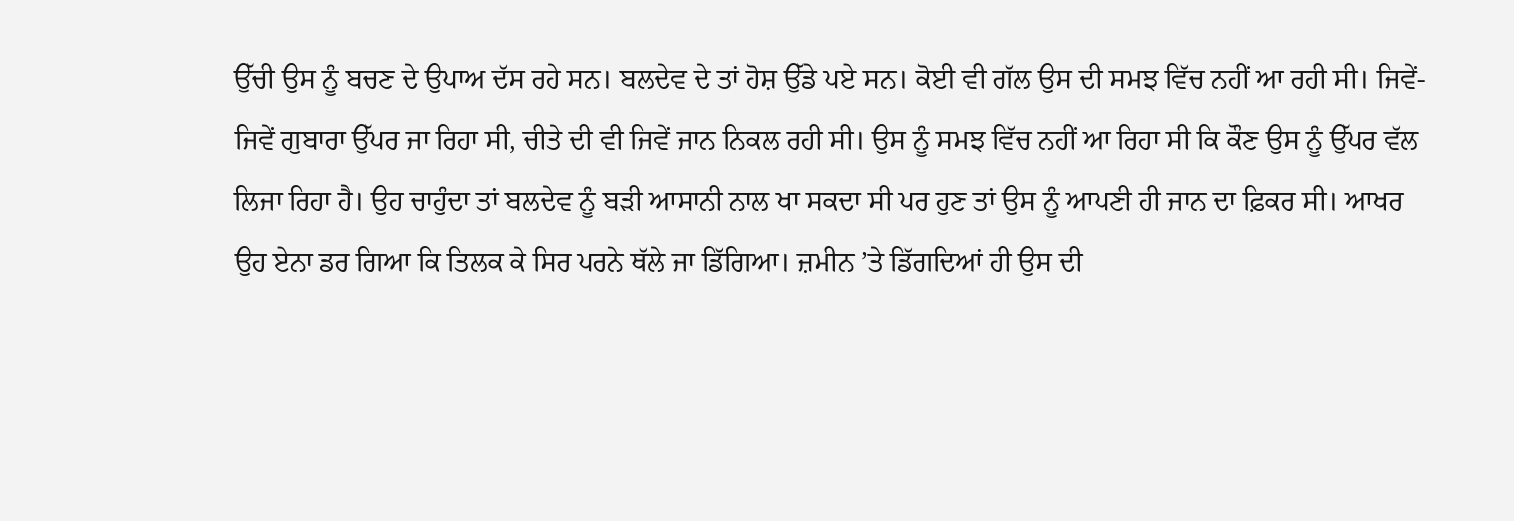ਉੱਚੀ ਉਸ ਨੂੰ ਬਚਣ ਦੇ ਉਪਾਅ ਦੱਸ ਰਹੇ ਸਨ। ਬਲਦੇਵ ਦੇ ਤਾਂ ਹੋਸ਼ ਉੱਡੇ ਪਏ ਸਨ। ਕੋਈ ਵੀ ਗੱਲ ਉਸ ਦੀ ਸਮਝ ਵਿੱਚ ਨਹੀਂ ਆ ਰਹੀ ਸੀ। ਜਿਵੇਂ-ਜਿਵੇਂ ਗੁਬਾਰਾ ਉੱਪਰ ਜਾ ਰਿਹਾ ਸੀ, ਚੀਤੇ ਦੀ ਵੀ ਜਿਵੇਂ ਜਾਨ ਨਿਕਲ ਰਹੀ ਸੀ। ਉਸ ਨੂੰ ਸਮਝ ਵਿੱਚ ਨਹੀਂ ਆ ਰਿਹਾ ਸੀ ਕਿ ਕੌਣ ਉਸ ਨੂੰ ਉੱਪਰ ਵੱਲ ਲਿਜਾ ਰਿਹਾ ਹੈ। ਉਹ ਚਾਹੁੰਦਾ ਤਾਂ ਬਲਦੇਵ ਨੂੰ ਬੜੀ ਆਸਾਨੀ ਨਾਲ ਖਾ ਸਕਦਾ ਸੀ ਪਰ ਹੁਣ ਤਾਂ ਉਸ ਨੂੰ ਆਪਣੀ ਹੀ ਜਾਨ ਦਾ ਫ਼ਿਕਰ ਸੀ। ਆਖਰ ਉਹ ਏਨਾ ਡਰ ਗਿਆ ਕਿ ਤਿਲਕ ਕੇ ਸਿਰ ਪਰਨੇ ਥੱਲੇ ਜਾ ਡਿੱਗਿਆ। ਜ਼ਮੀਨ ’ਤੇ ਡਿੱਗਦਿਆਂ ਹੀ ਉਸ ਦੀ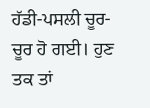ਹੱਡੀ-ਪਸਲੀ ਚੂਰ-ਚੂਰ ਹੋ ਗਈ। ਹੁਣ ਤਕ ਤਾਂ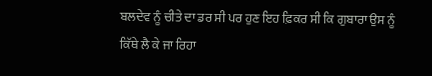ਬਲਦੇਵ ਨੂੰ ਚੀਤੇ ਦਾ ਡਰ ਸੀ ਪਰ ਹੁਣ ਇਹ ਫ਼ਿਕਰ ਸੀ ਕਿ ਗੁਬਾਰਾ ਉਸ ਨੂੰ ਕਿੱਥੇ ਲੈ ਕੇ ਜਾ ਰਿਹਾ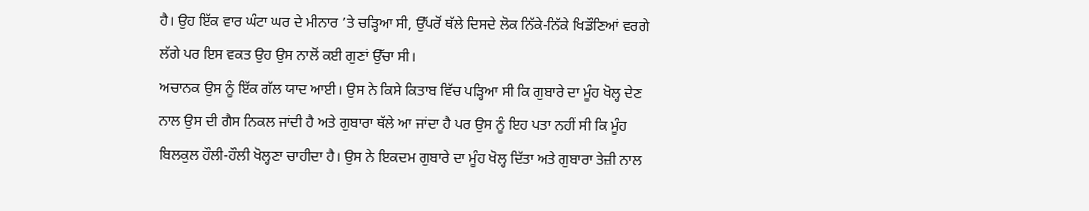ਹੈ। ਉਹ ਇੱਕ ਵਾਰ ਘੰਟਾ ਘਰ ਦੇ ਮੀਨਾਰ ’ਤੇ ਚੜ੍ਹਿਆ ਸੀ, ਉੱਪਰੋਂ ਥੱਲੇ ਦਿਸਦੇ ਲੋਕ ਨਿੱਕੇ-ਨਿੱਕੇ ਖਿਡੌਣਿਆਂ ਵਰਗੇ ਲੱਗੇ ਪਰ ਇਸ ਵਕਤ ਉਹ ਉਸ ਨਾਲੋਂ ਕਈ ਗੁਣਾਂ ਉੱਚਾ ਸੀ।
ਅਚਾਨਕ ਉਸ ਨੂੰ ਇੱਕ ਗੱਲ ਯਾਦ ਆਈ। ਉਸ ਨੇ ਕਿਸੇ ਕਿਤਾਬ ਵਿੱਚ ਪੜ੍ਹਿਆ ਸੀ ਕਿ ਗੁਬਾਰੇ ਦਾ ਮੂੰਹ ਖੋਲ੍ਹ ਦੇਣ ਨਾਲ ਉਸ ਦੀ ਗੈਸ ਨਿਕਲ ਜਾਂਦੀ ਹੈ ਅਤੇ ਗੁਬਾਰਾ ਥੱਲੇ ਆ ਜਾਂਦਾ ਹੈ ਪਰ ਉਸ ਨੂੰ ਇਹ ਪਤਾ ਨਹੀਂ ਸੀ ਕਿ ਮੂੰਹ ਬਿਲਕੁਲ ਹੌਲੀ-ਹੌਲੀ ਖੋਲ੍ਹਣਾ ਚਾਹੀਦਾ ਹੈ। ਉਸ ਨੇ ਇਕਦਮ ਗੁਬਾਰੇ ਦਾ ਮੂੰਹ ਖੋਲ੍ਹ ਦਿੱਤਾ ਅਤੇ ਗੁਬਾਰਾ ਤੇਜ਼ੀ ਨਾਲ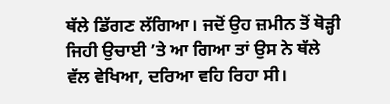ਥੱਲੇ ਡਿੱਗਣ ਲੱਗਿਆ। ਜਦੋਂ ਉਹ ਜ਼ਮੀਨ ਤੋਂ ਥੋੜ੍ਹੀ ਜਿਹੀ ਉਚਾਈ ’ਤੇ ਆ ਗਿਆ ਤਾਂ ਉਸ ਨੇ ਥੱਲੇ ਵੱਲ ਵੇਖਿਆ, ਦਰਿਆ ਵਹਿ ਰਿਹਾ ਸੀ।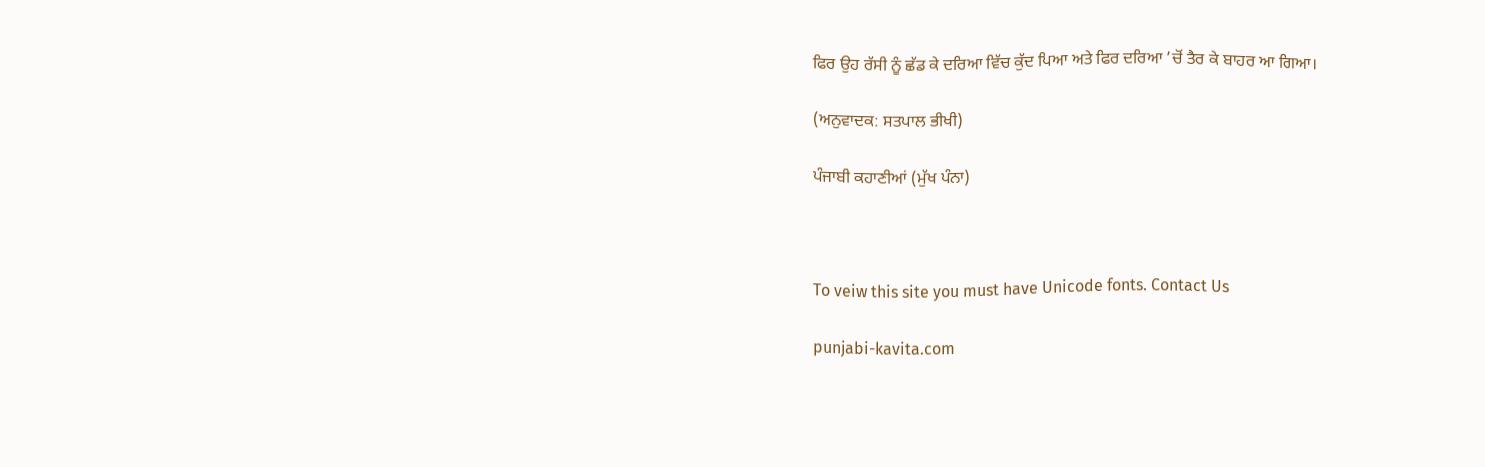ਫਿਰ ਉਹ ਰੱਸੀ ਨੂੰ ਛੱਡ ਕੇ ਦਰਿਆ ਵਿੱਚ ਕੁੱਦ ਪਿਆ ਅਤੇ ਫਿਰ ਦਰਿਆ ’ਚੋਂ ਤੈਰ ਕੇ ਬਾਹਰ ਆ ਗਿਆ।

(ਅਨੁਵਾਦਕ: ਸਤਪਾਲ ਭੀਖੀ)

ਪੰਜਾਬੀ ਕਹਾਣੀਆਂ (ਮੁੱਖ ਪੰਨਾ)



To veiw this site you must have Unicode fonts. Contact Us

punjabi-kavita.com